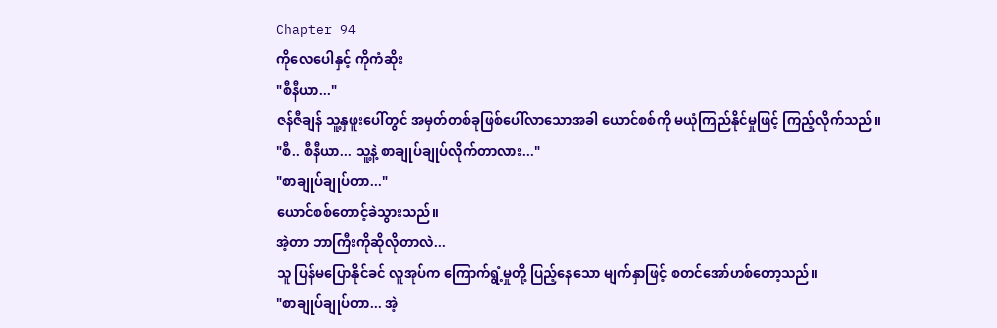Chapter 94
ကိုလေပေါနှင့် ကိုကံဆိုး
"စီနီယာ..."
ဇန်ဇီချန် သူ့နှဖူးပေါ်တွင် အမှတ်တစ်ခုဖြစ်ပေါ်လာသောအခါ ယောင်စစ်ကို မယုံကြည်နိုင်မှုဖြင့် ကြည့်လိုက်သည်။
"စီ.. စီနီယာ... သူ့နဲ့ စာချုပ်ချုပ်လိုက်တာလား..."
"စာချုပ်ချုပ်တာ..."
ယောင်စစ်တောင့်ခဲသွားသည်။
အဲ့တာ ဘာကြီးကိုဆိုလိုတာလဲ...
သူ ပြန်မပြောနိုင်ခင် လူအုပ်က ကြောက်ရွံ့မှုတို့ ပြည့်နေသော မျက်နှာဖြင့် စတင်အော်ဟစ်တော့သည်။
"စာချုပ်ချုပ်တာ... အဲ့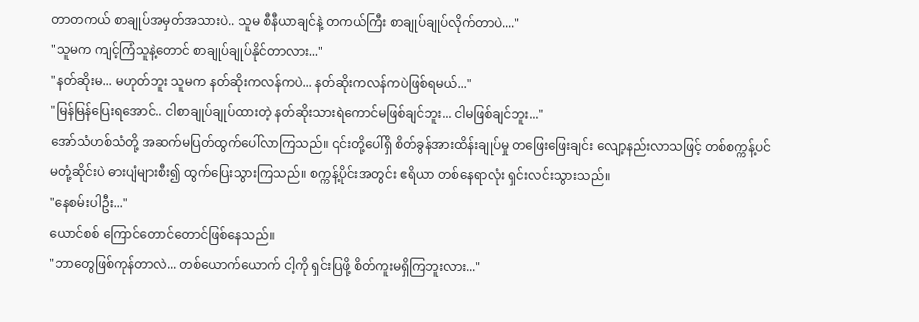တာတကယ် စာချုပ်အမှတ်အသားပဲ.. သူမ စီနီယာချင်နဲ့ တကယ်ကြီး စာချုပ်ချုပ်လိုက်တာပဲ...."
"သူမက ကျင့်ကြံသူနဲ့တောင် စာချုပ်ချုပ်နိုင်တာလား..."
"နတ်ဆိုးမ... မဟုတ်ဘူး သူမက နတ်ဆိုးကလန်ကပဲ... နတ်ဆိုးကလန်ကပဲဖြစ်ရမယ်..."
"မြန်မြန်ပြေးရအောင်.. ငါစာချုပ်ချုပ်ထားတဲ့ နတ်ဆိုးသားရဲကောင်မဖြစ်ချင်ဘူး... ငါမဖြစ်ချင်ဘူး..."
အော်သံဟစ်သံတို့ အဆက်မပြတ်ထွက်ပေါ်လာကြသည်။ ၎င်းတို့ပေါ်ရှိ စိတ်ခွန်အားထိန်းချုပ်မှု တဖြေးဖြေးချင်း လျော့နည်းလာသဖြင့် တစ်စက္ကန့်ပင် မတုံ့ဆိုင်းပဲ ဓားပျံများစီး၍ ထွက်ပြေးသွားကြသည်။ စက္ကန့်ပိုင်းအတွင်း ဧရိယာ တစ်နေရာလုံး ရှင်းလင်းသွားသည်။
"နေစမ်းပါဦး..."
ယောင်စစ် ကြောင်တောင်တောင်ဖြစ်နေသည်။
"ဘာတွေဖြစ်ကုန်တာလဲ... တစ်ယောက်ယောက် ငါ့ကို ရှင်းပြဖို့ စိတ်ကူးမရှိကြဘူးလား..."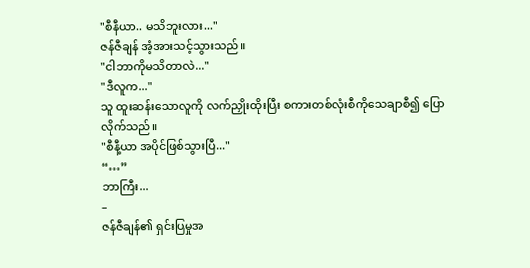"စီနီယာ.. မသိဘူးလား..."
ဇန်ဇီချန် အံ့အားသင့်သွားသည်။
"ငါဘာကိုမသိတာလဲ..."
"ဒီလူက..."
သူ ထူးဆန်းသောလူကို လက်ညှိုးထိုးပြီး စကားတစ်လုံးစီကိုသေချာစီ၍ ပြောလိုက်သည်။
"စီနီ့ယာ အပိုင်ဖြစ်သွားပြီ..."
“…”
ဘာကြီး...
–
ဇန်ဇီချန်၏ ရှင်းပြမှုအ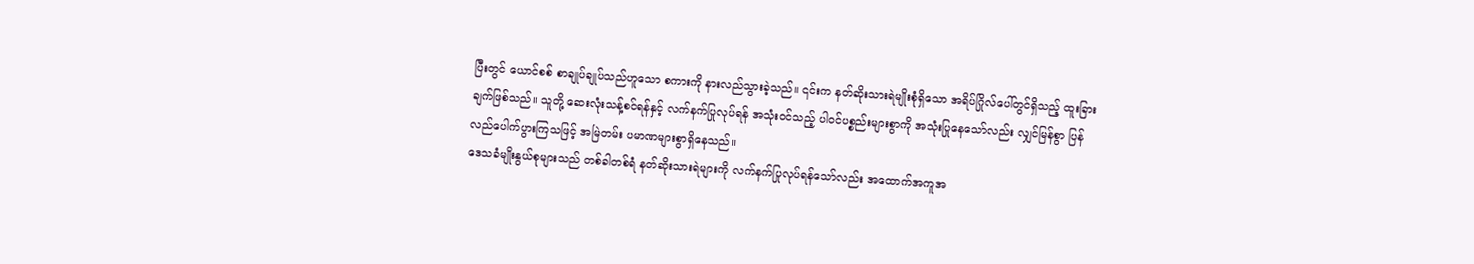ပြီးတွင် ယောင်စစ် စာချုပ်ချုပ်သည်ဟူသော စကားကို နားလည်သွားခဲ့သည်။ ၎င်းက နတ်ဆိုးသားရဲမျိုးစုံရှိသော အရိပ်ဂြိုလ်ပေါ်တွင်ရှိသည့် ထူးခြားချက်ဖြစ်သည်။ သူတို့ ဆေးလုံးသန့်စင်ရန်နှင့် လက်နက်ပြုလုပ်ရန် အသုံးဝင်သည့် ပါဝင်ပစ္စည်းများစွာကို အသုံးပြုနေသော်လည်း လျှင်မြန်စွာ ပြန်လည်ပေါက်ပွားကြသဖြင့် အမြဲတမ်း ပမာဏများစွာရှိနေသည်။
ဒေသခံမျိုးနွယ်စုများသည် တစ်ခါတစ်ရံ နတ်ဆိုးသားရဲများကို လက်နက်ပြုလုပ်ရန်သော်လည်း အထောက်အကူအ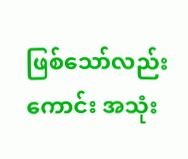ဖြစ်သော်လည်းကောင်း အသုံး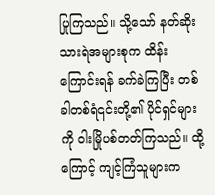ပြုကြသည်။ သို့သော် နတ်ဆိုးသားရဲအများစုက ထိန်းကြောင်းရန် ခက်ခဲကြပြီး တစ်ခါတစ်ရံ၎င်းတို့၏ ပိုင်ရှင်များကို ဝါးမြိုပစ်တတ်ကြသည်။ ထို့ကြောင့် ကျင့်ကြံသူများက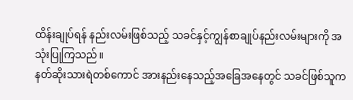ထိန်းချုပ်ရန် နည်းလမ်းဖြစ်သည့် သခင်နှင့်ကျွန်စာချုပ်နည်းလမ်းများကို အသုံးပြုကြသည်။
နတ်ဆိုးသားရဲတစ်ကောင် အားနည်းနေသည့်အခြေအနေတွင် သခင်ဖြစ်သူက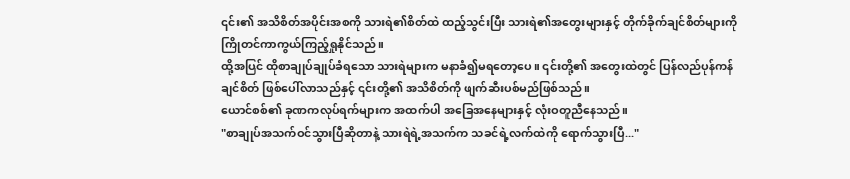၎င်း၏ အသိစိတ်အပိုင်းအစကို သားရဲ၏စိတ်ထဲ ထည့်သွင်းပြီး သားရဲ၏အတွေးများနှင့် တိုက်ခိုက်ချင်စိတ်များကို ကြိုတင်ကာကွယ်ကြည့်ရှုနိုင်သည်။
ထို့အပြင် ထိုစာချုပ်ချုပ်ခံရသော သားရဲများက မနာခံ၍မရတော့ပေ။ ၎င်းတို့၏ အတွေးထဲတွင် ပြန်လည်ပုန်ကန်ချင်စိတ် ဖြစ်ပေါ်လာသည်နှင့် ၎င်းတို့၏ အသိစိတ်ကို ဖျက်ဆီးပစ်မည်ဖြစ်သည်။
ယောင်စစ်၏ ခုဏကလုပ်ရက်များက အထက်ပါ အခြေအနေများနှင့် လုံးဝတူညီနေသည်။
"စာချုပ်အသက်ဝင်သွားပြီဆိုတာနဲ့ သားရဲရဲ့အသက်က သခင်ရဲ့လက်ထဲကို ရောက်သွားပြီ..."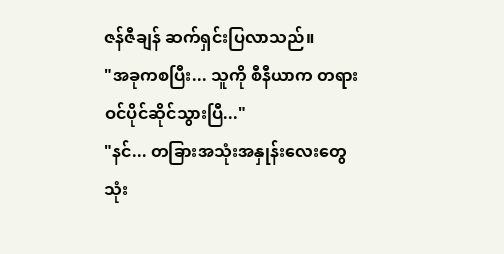ဇန်ဇီချန် ဆက်ရှင်းပြလာသည်။
"အခုကစပြီး... သူကို စီနီယာက တရားဝင်ပိုင်ဆိုင်သွားပြီ..."
"နင်... တခြားအသုံးအနှုန်းလေးတွေ သုံး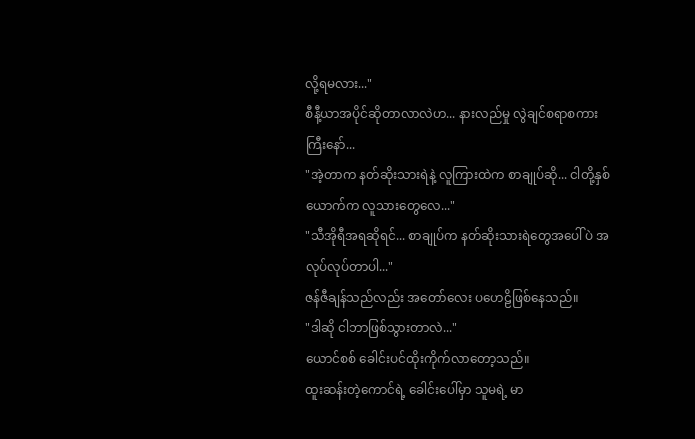လို့ရမလား..."
စီနီ့ယာအပိုင်ဆိုတာလာလဲဟ... နားလည်မှု လွဲချင်စရာစကားကြီးနော်...
"အဲ့တာက နတ်ဆိုးသားရဲနဲ့ လူကြားထဲက စာချုပ်ဆို... ငါတို့နှစ်ယောက်က လူသားတွေလေ..."
"သီအိုရီအရဆိုရင်... စာချုပ်က နတ်ဆိုးသားရဲတွေအပေါ်ပဲ အလုပ်လုပ်တာပါ..."
ဇန်ဇီချန်သည်လည်း အတော်လေး ပဟေဠိဖြစ်နေသည်။
"ဒါဆို ငါဘာဖြစ်သွားတာလဲ..."
ယောင်စစ် ခေါင်းပင်ထိုးကိုက်လာတော့သည်။
ထူးဆန်းတဲ့ကောင်ရဲ့ ခေါင်းပေါ်မှာ သူမရဲ့ မာ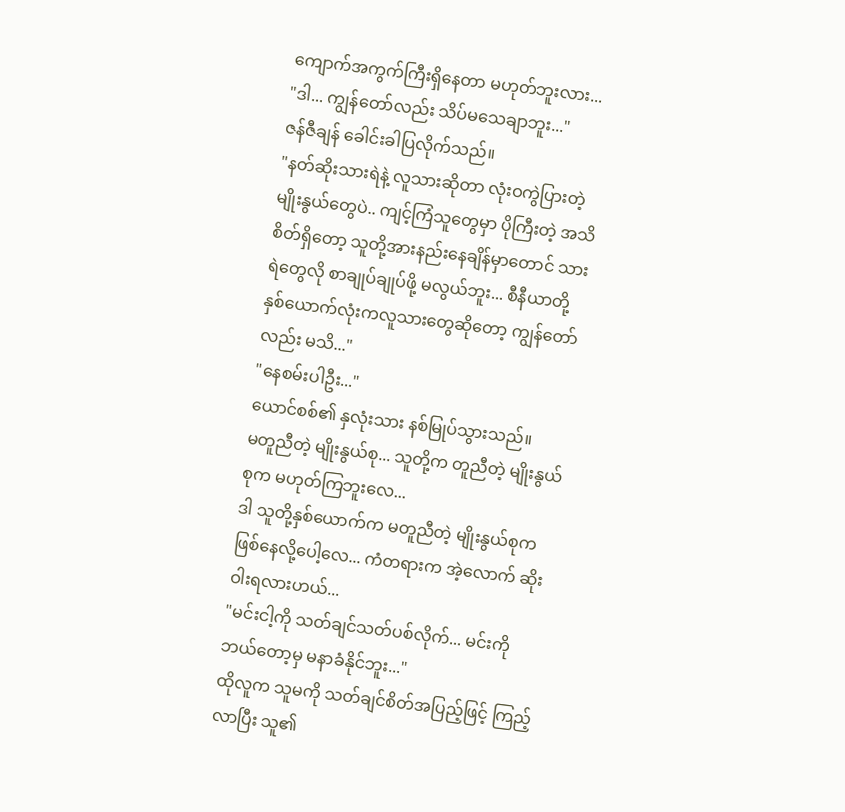ကျောက်အကွက်ကြီးရှိနေတာ မဟုတ်ဘူးလား...
"ဒါ... ကျွန်တော်လည်း သိပ်မသေချာဘူး..."
ဇန်ဇီချန် ခေါင်းခါပြလိုက်သည်။
"နတ်ဆိုးသားရဲနဲ့ လူသားဆိုတာ လုံးဝကွဲပြားတဲ့ မျိုးနွယ်တွေပဲ.. ကျင့်ကြံသူတွေမှာ ပိုကြီးတဲ့ အသိစိတ်ရှိတော့ သူတို့အားနည်းနေချိန်မှာတောင် သားရဲတွေလို စာချုပ်ချုပ်ဖို့ မလွယ်ဘူး... စီနီယာတို့ နှစ်ယောက်လုံးကလူသားတွေဆိုတော့ ကျွန်တော်လည်း မသိ..."
"နေစမ်းပါဦး..."
ယောင်စစ်၏ နှလုံးသား နစ်မြုပ်သွားသည်။
မတူညီတဲ့ မျိုးနွယ်စု... သူတို့က တူညီတဲ့ မျိုးနွယ်စုက မဟုတ်ကြဘူးလေ...
ဒါ သူတို့နှစ်ယောက်က မတူညီတဲ့ မျိုးနွယ်စုက ဖြစ်နေလို့ပေါ့လေ... ကံတရားက အဲ့လောက် ဆိုးဝါးရလားဟယ်...
"မင်းငါ့ကို သတ်ချင်သတ်ပစ်လိုက်... မင်းကို ဘယ်တော့မှ မနာခံနိုင်ဘူး..."
ထိုလူက သူမကို သတ်ချင်စိတ်အပြည့်ဖြင့် ကြည့်လာပြီး သူ၏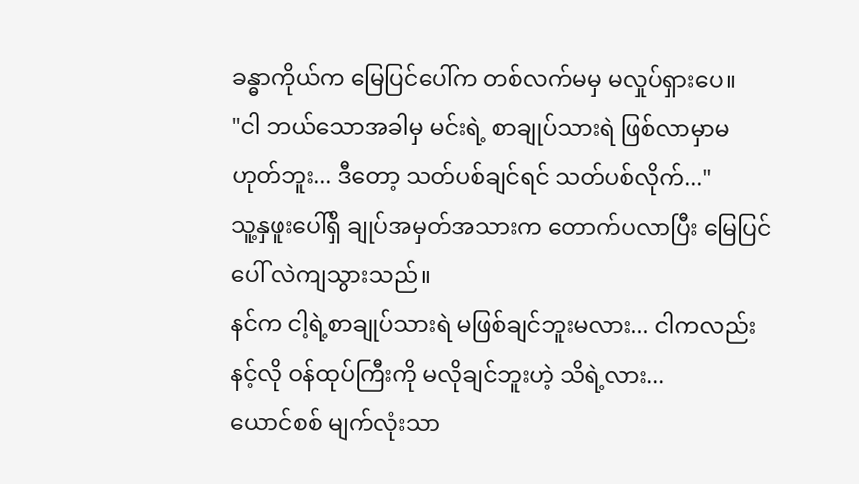ခန္ဓာကိုယ်က မြေပြင်ပေါ်က တစ်လက်မမှ မလှုပ်ရှားပေ။
"ငါ ဘယ်သောအခါမှ မင်းရဲ့ စာချုပ်သားရဲ ဖြစ်လာမှာမဟုတ်ဘူး... ဒီတော့ သတ်ပစ်ချင်ရင် သတ်ပစ်လိုက်..."
သူ့နှဖူးပေါ်ရှိ ချုပ်အမှတ်အသားက တောက်ပလာပြီး မြေပြင်ပေါ် လဲကျသွားသည်။
နင်က ငါ့ရဲ့စာချုပ်သားရဲ မဖြစ်ချင်ဘူးမလား... ငါကလည်း နင့်လို ဝန်ထုပ်ကြီးကို မလိုချင်ဘူးဟဲ့ သိရဲ့လား...
ယောင်စစ် မျက်လုံးသာ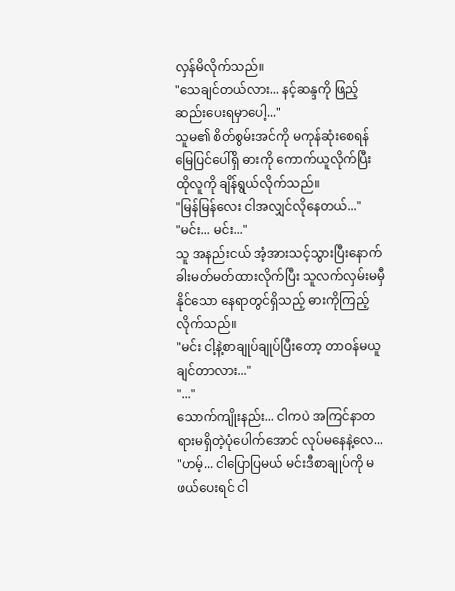လှန်မိလိုက်သည်။
"သေချင်တယ်လား... နင့်ဆန္ဒကို ဖြည့်ဆည်းပေးရမှာပေါ့..."
သူမ၏ စိတ်စွမ်းအင်ကို မကုန်ဆုံးစေရန် မြေပြင်ပေါ်ရှိ ဓားကို ကောက်ယူလိုက်ပြီး ထိုလူကို ချိန်ရွယ်လိုက်သည်။
"မြန်မြန်လေး ငါအလျှင်လိုနေတယ်..."
"မင်း... မင်း..."
သူ အနည်းငယ် အံ့အားသင့်သွားပြီးနောက် ခါးမတ်မတ်ထားလိုက်ပြီး သူလက်လှမ်းမမှီနိုင်သော နေရာတွင်ရှိသည့် ဓားကိုကြည့်လိုက်သည်။
"မင်း ငါ့နဲ့စာချုပ်ချုပ်ပြီးတော့ တာဝန်မယူချင်တာလား..."
"..."
သောက်ကျိုးနည်း... ငါကပဲ အကြင်နာတရားမရှိတဲ့ပုံပေါက်အောင် လုပ်မနေနဲ့လေ...
"ဟမ့်... ငါပြောပြမယ် မင်းဒီစာချုပ်ကို မဖယ်ပေးရင် ငါ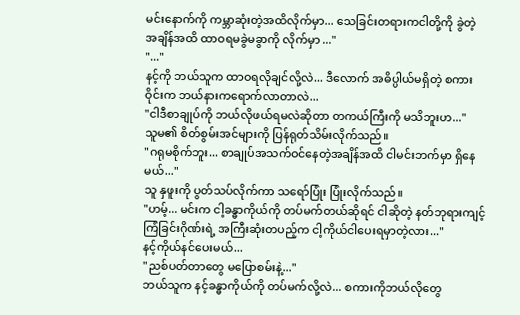မင်းနောက်ကို ကမ္ဘာဆုံးတဲ့အထိလိုက်မှာ... သေခြင်းတရားကငါတို့ကို ခွဲတဲ့အချိန်အထိ ထာဝရမခွဲမခွာကို လိုက်မှာ ..."
"..."
နင့်ကို ဘယ်သူက ထာဝရလိုချင်လို့လဲ... ဒီလောက် အဓိပ္ပါယ်မရှိတဲ့ စကားဝိုင်းက ဘယ်နားကရောက်လာတာလဲ...
"ငါဒီစာချုပ်ကို ဘယ်လိုဖယ်ရမလဲဆိုတာ တကယ်ကြီးကို မသိဘူးဟ..."
သူမ၏ စိတ်စွမ်းအင်များကို ပြန်ရုတ်သိမ်းလိုက်သည်။
"ဂရုမစိုက်ဘူး... စာချုပ်အသက်ဝင်နေတဲ့အချိန်အထိ ငါမင်းဘက်မှာ ရှိနေမယ်..."
သူ နှဖူးကို ပွတ်သပ်လိုက်ကာ သရော်ပြုံး ပြုံးလိုက်သည်။
"ဟမ့်... မင်းက ငါ့ခန္ဓာကိုယ်ကို တပ်မက်တယ်ဆိုရင် ငါဆိုတဲ့ နတ်ဘုရားကျင့်ကြံခြင်းဂိုဏ်းရဲ့ အကြီးဆုံးတပည့်က ငါ့ကိုယ်ငါပေးရမှာတဲ့လား..."
နင့်ကိုယ်နင်ပေးမယ်...
"ညစ်ပတ်တာတွေ မပြောစမ်းနဲ့..."
ဘယ်သူက နင့်ခန္ဓာကိုယ်ကို တပ်မက်လို့လဲ... စကားကိုဘယ်လိုတွေ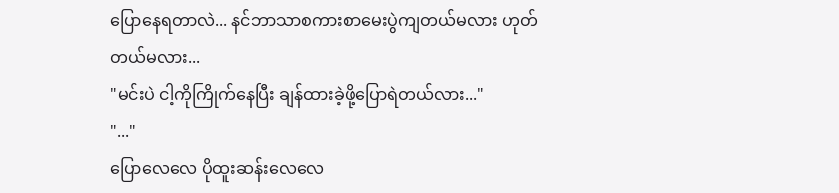ပြောနေရတာလဲ... နင်ဘာသာစကားစာမေးပွဲကျတယ်မလား ဟုတ်တယ်မလား...
"မင်းပဲ ငါ့ကိုကြိုက်နေပြီး ချန်ထားခဲ့ဖို့ပြောရဲတယ်လား..."
"..."
ပြောလေလေ ပိုထူးဆန်းလေလေ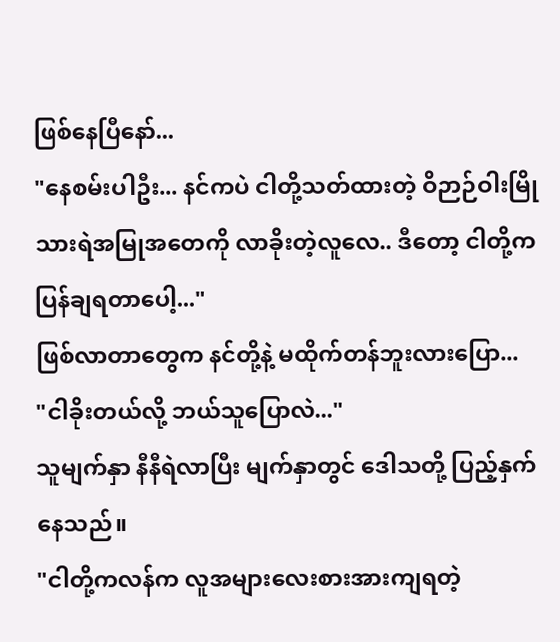ဖြစ်နေပြီနော်...
"နေစမ်းပါဦး... နင်ကပဲ ငါတို့သတ်ထားတဲ့ ဝိဉာဉ်ဝါးမြိုသားရဲအမြုအတေကို လာခိုးတဲ့လူလေ.. ဒီတော့ ငါတို့က ပြန်ချရတာပေါ့..."
ဖြစ်လာတာတွေက နင်တို့နဲ့ မထိုက်တန်ဘူးလားပြော...
"ငါခိုးတယ်လို့ ဘယ်သူပြောလဲ..."
သူမျက်နှာ နီနီရဲလာပြီး မျက်နှာတွင် ဒေါသတို့ ပြည့်နှက်နေသည်။
"ငါတို့ကလန်က လူအများလေးစားအားကျရတဲ့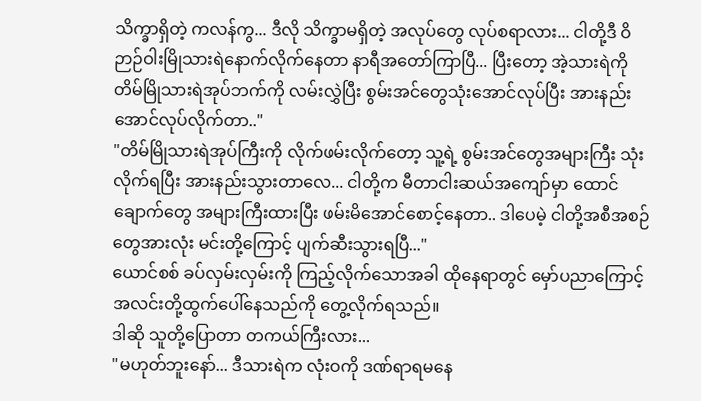သိက္ခာရှိတဲ့ ကလန်ကွ... ဒီလို သိက္ခာမရှိတဲ့ အလုပ်တွေ လုပ်စရာလား... ငါတို့ဒီ ဝိဉာဉ်ဝါးမြိုသားရဲနောက်လိုက်နေတာ နာရီအတော်ကြာပြီ... ပြီးတော့ အဲ့သားရဲကို တိမ်မြိုသားရဲအုပ်ဘက်ကို လမ်းလွှဲပြီး စွမ်းအင်တွေသုံးအောင်လုပ်ပြီး အားနည်းအောင်လုပ်လိုက်တာ.."
"တိမ်မြိုသားရဲအုပ်ကြီးကို လိုက်ဖမ်းလိုက်တော့ သူ့ရဲ့ စွမ်းအင်တွေအများကြီး သုံးလိုက်ရပြီး အားနည်းသွားတာလေ... ငါတို့က မီတာငါးဆယ်အကျော်မှာ ထောင်ချောက်တွေ အများကြီးထားပြီး ဖမ်းမိအောင်စောင့်နေတာ.. ဒါပေမဲ့ ငါတို့အစီအစဉ်တွေအားလုံး မင်းတို့ကြောင့် ပျက်ဆီးသွားရပြီ..."
ယောင်စစ် ခပ်လှမ်းလှမ်းကို ကြည့်လိုက်သောအခါ ထိုနေရာတွင် မှော်ပညာကြောင့် အလင်းတို့ထွက်ပေါ်နေသည်ကို တွေ့လိုက်ရသည်။
ဒါဆို သူတို့ပြောတာ တကယ်ကြီးလား...
"မဟုတ်ဘူးနော်... ဒီသားရဲက လုံးဝကို ဒဏ်ရာရမနေ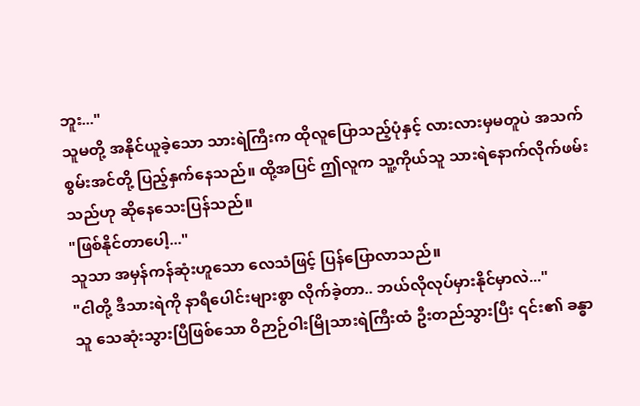ဘူး..."
သူမတို့ အနိုင်ယူခဲ့သော သားရဲကြီးက ထိုလူပြောသည့်ပုံနှင့် လားလားမှမတူပဲ အသက်စွမ်းအင်တို့ ပြည့်နှက်နေသည်။ ထို့အပြင် ဤလူက သူ့ကိုယ်သူ သားရဲနောက်လိုက်ဖမ်းသည်ဟု ဆိုနေသေးပြန်သည်။
"ဖြစ်နိုင်တာပေါ့..."
သူသာ အမှန်ကန်ဆုံးဟူသော လေသံဖြင့် ပြန်ပြောလာသည်။
"ငါတို့ ဒီသားရဲကို နာရီပေါင်းများစွာ လိုက်ခဲ့တာ.. ဘယ်လိုလုပ်မှားနိုင်မှာလဲ..."
သူ သေဆုံးသွားပြီဖြစ်သော ဝိဉာဉ်ဝါးမြိုသားရဲကြီးထံ ဦးတည်သွားပြီး ၎င်း၏ ခန္ဓာ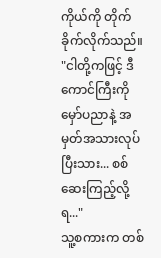ကိုယ်ကို တိုက်ခိုက်လိုက်သည်။
"ငါတို့ကဖြင့် ဒီကောင်ကြီးကို မှော်ပညာနဲ့ အမှတ်အသားလုပ်ပြီးသား... စစ်ဆေးကြည့်လို့ရ..."
သူ့စကားက တစ်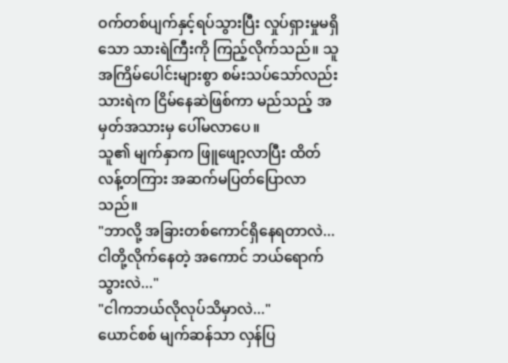ဝက်တစ်ပျက်နှင့်ရပ်သွားပြီး လှုပ်ရှားမှုမရှိသော သားရဲကြီးကို ကြည့်လိုက်သည်။ သူ အကြိမ်ပေါင်းများစွာ စမ်းသပ်သော်လည်း သားရဲက ငြိမ်နေဆဲဖြစ်ကာ မည်သည့် အမှတ်အသားမှ ပေါ်မလာပေ။
သူ၏ မျက်နှာက ဖြူဖျော့လာပြီး ထိတ်လန့်တကြား အဆက်မပြတ်ပြောလာသည်။
"ဘာလို့ အခြားတစ်ကောင်ရှိနေရတာလဲ... ငါတို့လိုက်နေတဲ့ အကောင် ဘယ်ရောက်သွားလဲ..."
"ငါကဘယ်လိုလုပ်သိမှာလဲ..."
ယောင်စစ် မျက်ဆန်သာ လှန်ပြ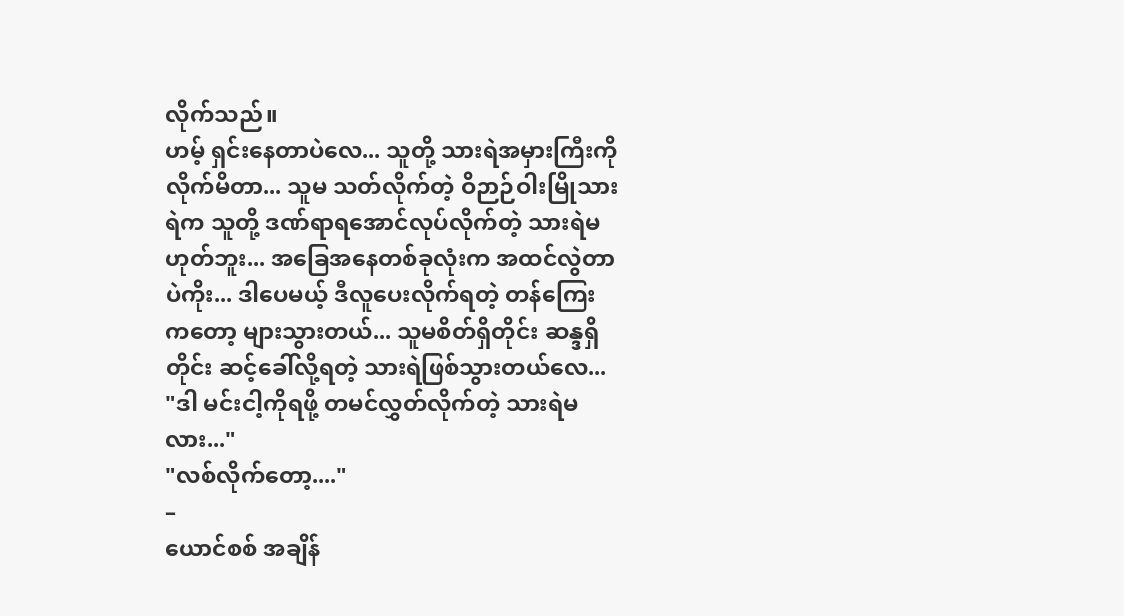လိုက်သည်။
ဟမ့် ရှင်းနေတာပဲလေ... သူတို့ သားရဲအမှားကြီးကို လိုက်မိတာ... သူမ သတ်လိုက်တဲ့ ဝိဉာဉ်ဝါးမြိုသားရဲက သူတို့ ဒဏ်ရာရအောင်လုပ်လိုက်တဲ့ သားရဲမဟုတ်ဘူး... အခြေအနေတစ်ခုလုံးက အထင်လွဲတာပဲကိုး... ဒါပေမယ့် ဒီလူပေးလိုက်ရတဲ့ တန်ကြေးကတော့ များသွားတယ်... သူမစိတ်ရှိတိုင်း ဆန္ဒရှိတိုင်း ဆင့်ခေါ်လို့ရတဲ့ သားရဲဖြစ်သွားတယ်လေ...
"ဒါ မင်းငါ့ကိုရဖို့ တမင်လွှတ်လိုက်တဲ့ သားရဲမလား..."
"လစ်လိုက်တော့...."
–
ယောင်စစ် အချိန်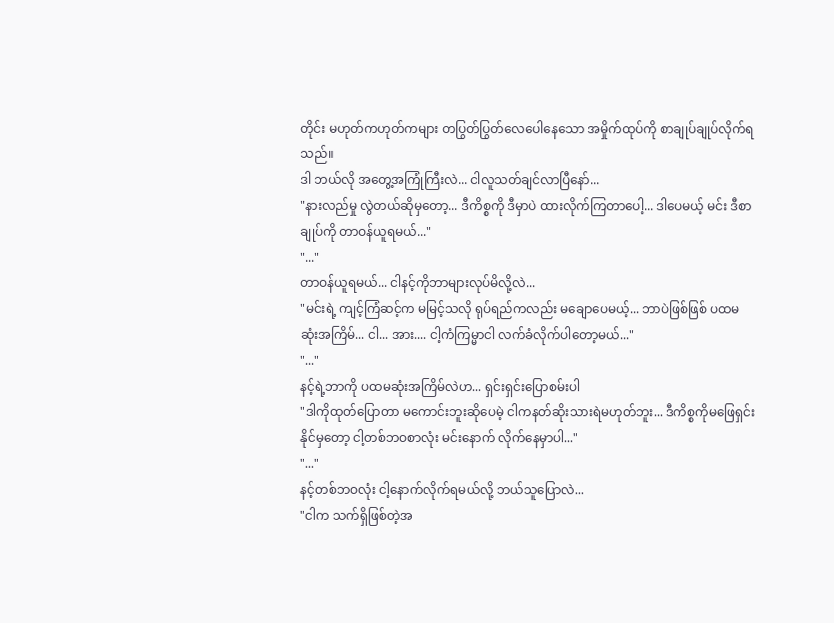တိုင်း မဟုတ်ကဟုတ်ကများ တပြွတ်ပြွတ်လေပေါနေသော အမှိုက်ထုပ်ကို စာချုပ်ချုပ်လိုက်ရသည်။
ဒါ ဘယ်လို အတွေ့အကြုံကြီးလဲ... ငါလူသတ်ချင်လာပြီနော်...
"နားလည်မှု လွဲတယ်ဆိုမှတော့... ဒီကိစ္စကို ဒီမှာပဲ ထားလိုက်ကြတာပေါ့... ဒါပေမယ့် မင်း ဒီစာချုပ်ကို တာဝန်ယူရမယ်..."
"..."
တာဝန်ယူရမယ်... ငါနင့်ကိုဘာများလုပ်မိလို့လဲ...
"မင်းရဲ့ ကျင့်ကြံဆင့်က မမြင့်သလို ရုပ်ရည်ကလည်း မချောပေမယ့်... ဘာပဲဖြစ်ဖြစ် ပထမဆုံးအကြိမ်... ငါ... အား.... ငါ့ကံကြမ္မာငါ လက်ခံလိုက်ပါတော့မယ်..."
"..."
နင့်ရဲ့ဘာကို ပထမဆုံးအကြိမ်လဲဟ... ရှင်းရှင်းပြောစမ်းပါ
"ဒါကိုထုတ်ပြောတာ မကောင်းဘူးဆိုပေမဲ့ ငါကနတ်ဆိုးသားရဲမဟုတ်ဘူး... ဒီကိစ္စကိုမဖြေရှင်းနိုင်မှတော့ ငါ့တစ်ဘဝစာလုံး မင်းနောက် လိုက်နေမှာပါ..."
"..."
နင့်တစ်ဘဝလုံး ငါ့နောက်လိုက်ရမယ်လို့ ဘယ်သူပြောလဲ...
"ငါက သက်ရှိဖြစ်တဲ့အ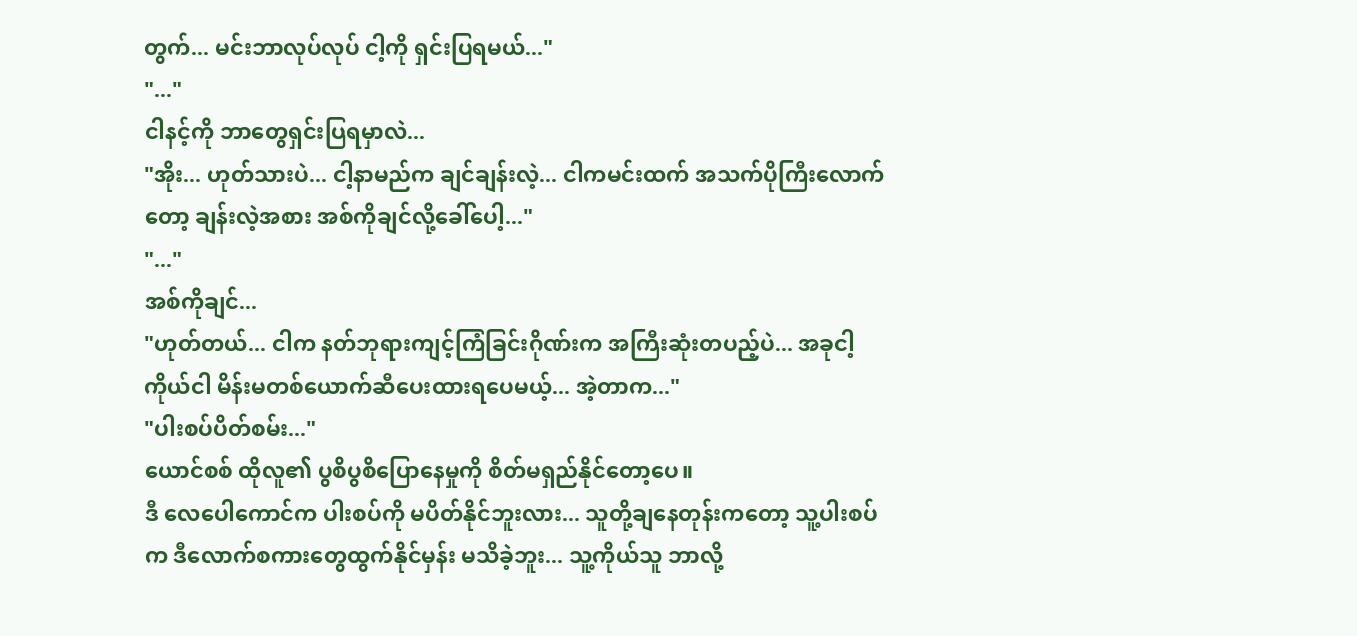တွက်... မင်းဘာလုပ်လုပ် ငါ့ကို ရှင်းပြရမယ်..."
"..."
ငါနင့်ကို ဘာတွေရှင်းပြရမှာလဲ...
"အိုး... ဟုတ်သားပဲ... ငါ့နာမည်က ချင်ချန်းလဲ့... ငါကမင်းထက် အသက်ပိုကြီးလောက်တော့ ချန်းလဲ့အစား အစ်ကိုချင်လို့ခေါ်ပေါ့..."
"..."
အစ်ကိုချင်...
"ဟုတ်တယ်... ငါက နတ်ဘုရားကျင့်ကြံခြင်းဂိုဏ်းက အကြီးဆုံးတပည့်ပဲ... အခုငါ့ကိုယ်ငါ မိန်းမတစ်ယောက်ဆီပေးထားရပေမယ့်... အဲ့တာက..."
"ပါးစပ်ပိတ်စမ်း..."
ယောင်စစ် ထိုလူ၏ ပွစိပွစိပြောနေမှုကို စိတ်မရှည်နိုင်တော့ပေ။
ဒီ လေပေါကောင်က ပါးစပ်ကို မပိတ်နိုင်ဘူးလား... သူတို့ချနေတုန်းကတော့ သူ့ပါးစပ်က ဒီလောက်စကားတွေထွက်နိုင်မှန်း မသိခဲ့ဘူး... သူ့ကိုယ်သူ ဘာလို့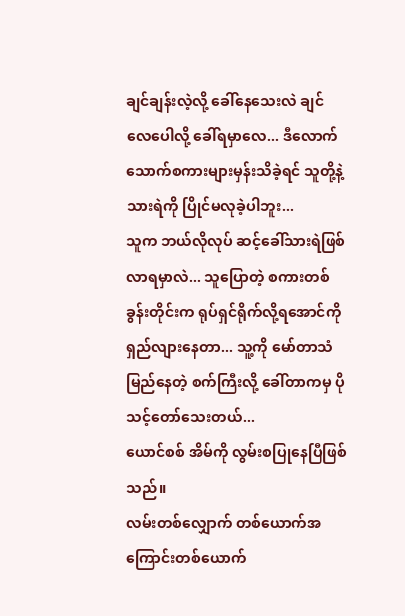ချင်ချန်းလဲ့လို့ ခေါ်နေသေးလဲ ချင်လေပေါလို့ ခေါ်ရမှာလေ... ဒီလောက် သောက်စကားများမှန်းသိခဲ့ရင် သူတို့နဲ့ သားရဲကို ပြိုင်မလုခဲ့ပါဘူး...
သူက ဘယ်လိုလုပ် ဆင့်ခေါ်သားရဲဖြစ်လာရမှာလဲ... သူပြောတဲ့ စကားတစ်ခွန်းတိုင်းက ရုပ်ရှင်ရိုက်လို့ရအောင်ကို ရှည်လျားနေတာ... သူ့ကို မော်တာသံမြည်နေတဲ့ စက်ကြီးလို့ ခေါ်တာကမှ ပိုသင့်တော်သေးတယ်...
ယောင်စစ် အိမ်ကို လွမ်းစပြုနေပြီဖြစ်သည်။
လမ်းတစ်လျှောက် တစ်ယောက်အကြောင်းတစ်ယောက်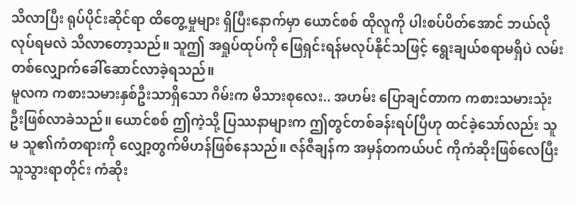သိလာပြီး ရုပ်ပိုင်းဆိုင်ရာ ထိတွေ့မှုများ ရှိပြီးနောက်မှာ ယောင်စစ် ထိုလူကို ပါးစပ်ပိတ်အောင် ဘယ်လိုလုပ်ရမလဲ သိလာတော့သည်။ သူဤ အရှုပ်ထုပ်ကို ဖြေရှင်းရန်မလုပ်နိုင်သဖြင့် ရွေးချယ်စရာမရှိပဲ လမ်းတစ်လျှောက်ခေါ်ဆောင်လာခဲ့ရသည်။
မူလက ကစားသမားနှစ်ဦးသာရှိသော ဂိမ်းက မိသားစုလေး.. အဟမ်း ပြောချင်တာက ကစားသမားသုံးဦးဖြစ်လာခဲသည်။ ယောင်စစ် ဤကဲ့သို့ ပြဿနာများက ဤတွင်တစ်ခန်းရပ်ပြီဟု ထင်ခဲ့သော်လည်း သူမ သူ၏ကံတရားကို လျှော့တွက်မိဟန်ဖြစ်နေသည်။ ဇန်ဇီချန်က အမှန်တကယ်ပင် ကိုကံဆိုးဖြစ်လေပြီး သူသွားရာတိုင်း ကံဆိုး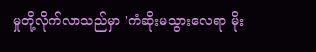မှုတို့လိုက်လာသည်မှာ 'ကံဆိုးမသွားလေရာ မိုး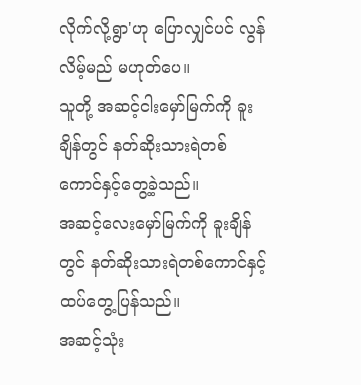လိုက်လို့ရွာ'ဟု ပြောလျှင်ပင် လွန်လိမ့်မည် မဟုတ်ပေ။
သူတို့ အဆင့်ငါးမှော်မြက်ကို ခူးချိန်တွင် နတ်ဆိုးသားရဲတစ်ကောင်နှင့်တွေ့ခဲ့သည်။
အဆင့်လေးမှော်မြက်ကို ခူးချိန်တွင် နတ်ဆိုးသားရဲတစ်ကောင်နှင့် ထပ်တွေ့ပြန်သည်။
အဆင့်သုံး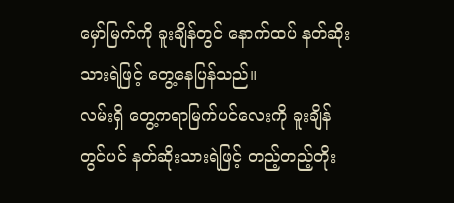မှော်မြက်ကို ခူးချိန်တွင် နောက်ထပ် နတ်ဆိုးသားရဲဖြင့် တွေ့နေပြန်သည်။
လမ်းရှိ တွေ့ကရာမြက်ပင်လေးကို ခူးချိန်တွင်ပင် နတ်ဆိုးသားရဲဖြင့် တည့်တည့်တိုး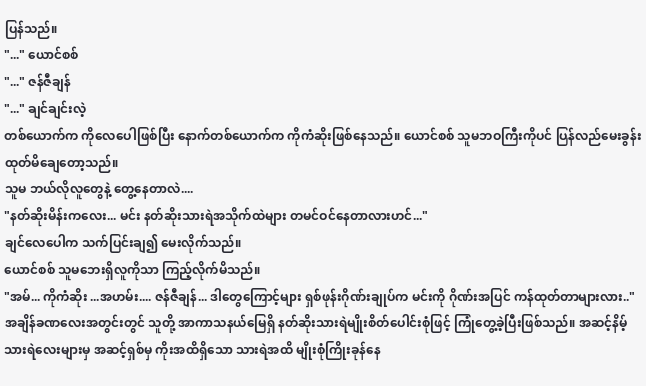ပြန်သည်။
"..." ယောင်စစ်
"..." ဇန်ဇီချန်
"..." ချင်ချင်းလဲ့
တစ်ယောက်က ကိုလေပေါဖြစ်ပြီး နောက်တစ်ယောက်က ကိုကံဆိုးဖြစ်နေသည်။ ယောင်စစ် သူမဘဝကြီးကိုပင် ပြန်လည်မေးခွန်းထုတ်မိချေတော့သည်။
သူမ ဘယ်လိုလူတွေနဲ့ တွေ့နေတာလဲ....
"နတ်ဆိုးမိန်းကလေး... မင်း နတ်ဆိုးသားရဲအသိုက်ထဲများ တမင်ဝင်နေတာလားဟင်..."
ချင်လေပေါက သက်ပြင်းချ၍ မေးလိုက်သည်။
ယောင်စစ် သူမဘေးရှိလူကိုသာ ကြည့်လိုက်မိသည်။
"အမ်... ကိုကံဆိုး ...အဟမ်း.... ဇန်ဇီချန်... ဒါတွေကြောင့်များ ရှစ်ဖုန်းဂိုဏ်းချုပ်က မင်းကို ဂိုဏ်းအပြင် ကန်ထုတ်တာများလား.."
အချိန်ခဏလေးအတွင်းတွင် သူတို့ အာကာသနယ်မြေရှိ နတ်ဆိုးသားရဲမျိုးစိတ်ပေါင်းစုံဖြင့် ကြုံတွေ့ခဲ့ပြီးဖြစ်သည်။ အဆင့်နိမ့်သားရဲလေးများမှ အဆင့်ရှစ်မှ ကိုးအထိရှိသော သားရဲအထိ မျိုးစုံကြိုးခုန်နေ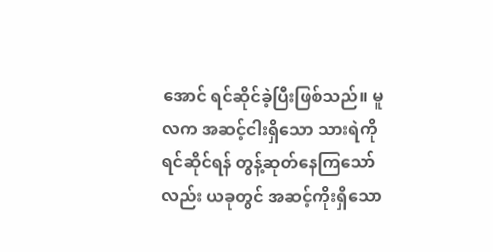အောင် ရင်ဆိုင်ခဲ့ပြီးဖြစ်သည်။ မူလက အဆင့်ငါးရှိသော သားရဲကို ရင်ဆိုင်ရန် တွန့်ဆုတ်နေကြသော်လည်း ယခုတွင် အဆင့်ကိုးရှိသော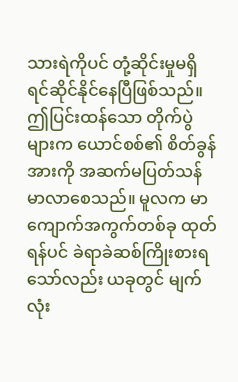သားရဲကိုပင် တုံ့ဆိုင်းမှုမရှိ ရင်ဆိုင်နိုင်နေပြီဖြစ်သည်။
ဤပြင်းထန်သော တိုက်ပွဲများက ယောင်စစ်၏ စိတ်ခွန်အားကို အဆက်မပြတ်သန်မာလာစေသည်။ မူလက မာကျောက်အကွက်တစ်ခု ထုတ်ရန်ပင် ခဲရာခဲဆစ်ကြိုးစားရသော်လည်း ယခုတွင် မျက်လုံး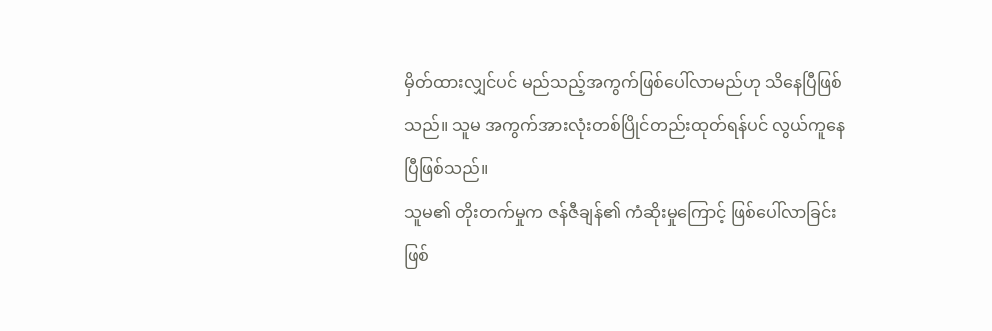မှိတ်ထားလျှင်ပင် မည်သည့်အကွက်ဖြစ်ပေါ်လာမည်ဟု သိနေပြီဖြစ်သည်။ သူမ အကွက်အားလုံးတစ်ပြိုင်တည်းထုတ်ရန်ပင် လွယ်ကူနေပြီဖြစ်သည်။
သူမ၏ တိုးတက်မှုက ဇန်ဇီချန်၏ ကံဆိုးမှုကြောင့် ဖြစ်ပေါ်လာခြင်းဖြစ်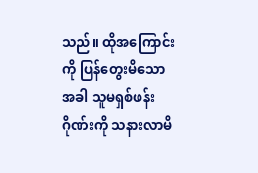သည်။ ထိုအကြောင်းကို ပြန်တွေးမိသောအခါ သူမရှစ်ဖန်း ဂိုဏ်းကို သနားလာမိ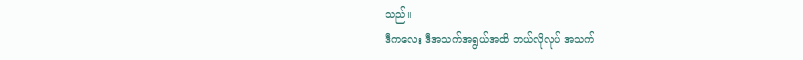သည်။
ဒီကလေး ဒီအသက်အရွယ်အထိ ဘယ်လိုလုပ် အသက်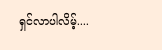ရှင်လာပါလိမ့်....